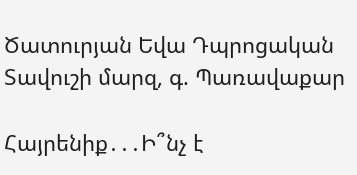Ծատուրյան Եվա Դպրոցական
Տավուշի մարզ, գ. Պառավաքար

Հայրենիք․․․Ի՞նչ է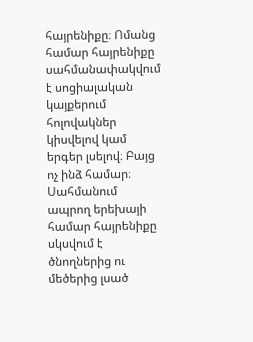հայրենիքը։ Ոմանց համար հայրենիքը սահմանափակվում է սոցիալական կայքերում հոլովակներ կիսվելով կամ երգեր լսելով։ Բայց ոչ ինձ համար։ Սահմանում ապրող երեխայի համար հայրենիքը սկսվում է ծնողներից ու մեծերից լսած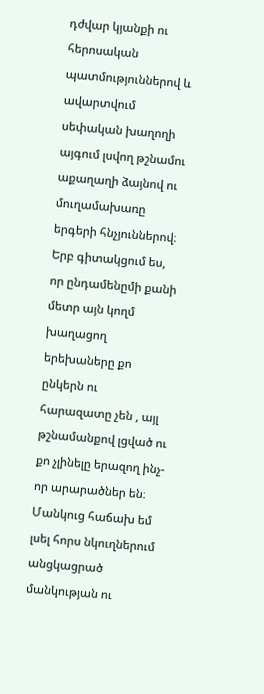դժվար կյանքի ու հերոսական պատմություններով և ավարտվում սեփական խաղողի այգում լսվող թշնամու աքաղաղի ձայնով ու մուղամախառը երգերի հնչյուններով։ Երբ գիտակցում ես, որ ընդամենըմի քանի մետր այն կողմ խաղացող երեխաները քո ընկերն ու հարազատը չեն , այլ թշնամանքով լցված ու քո չլինելը երազող ինչ-որ արարածներ են։
Մանկուց հաճախ եմ լսել հորս նկուղներում անցկացրած մանկության ու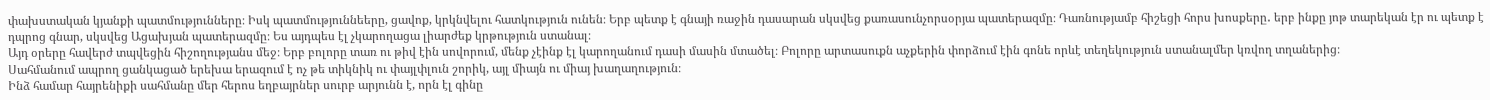փախստական կյանքի պատմությունները։ Իսկ պատմություննեերը, ցավոք, կրկնվելու հատկություն ունեն։ Երբ պետք է գնայի ռաջին դասարան սկսվեց քառասունչորսօրյա պատերազմը։ Դառնությամբ հիշեցի հորս խոսքերը․ երբ ինքը յոթ տարեկան էր ու պետք է դպրոց գնար, սկսվեց Ացախյան պատերազմը։ Ես այդպես էլ չկարողացա լիարժեք կրթություն ստանալ։
Այդ օրերը հավերժ տպվեցին հիշողությանս մեջ։ Երբ բոլորը տառ ու թիվ էին սովորում, մենք չէինք էլ կարողանում դասի մասին մտածել։ Բոլորը արտասուքն աչքերին փորձում էին գոնե որևէ տեղեկություն ստանալմեր կռվող տղաներից։
Սահմանում ապրող ցանկացած երեխա երազում է ոչ թե տիկնիկ ու փայլփլուն շորիկ, այլ միայն ու միայ խաղաղություն։
Ինձ համար հայրենիքի սահմանը մեր հերոս եղբայրներ սուրբ արյունն է, որն էլ գինը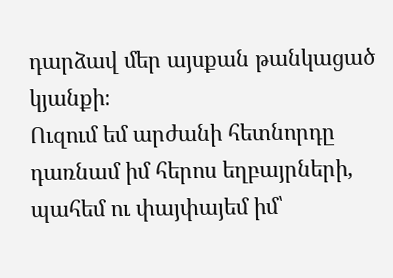դարձավ մեր այսքան թանկացած կյանքի։
Ուզում եմ արժանի հետնորդը դառնամ իմ հերոս եղբայրների, պահեմ ու փայփայեմ իմ՝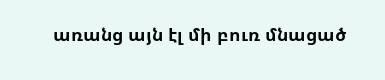առանց այն էլ մի բուռ մնացած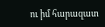ու իմ հարազատ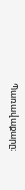Պառավաքարը։